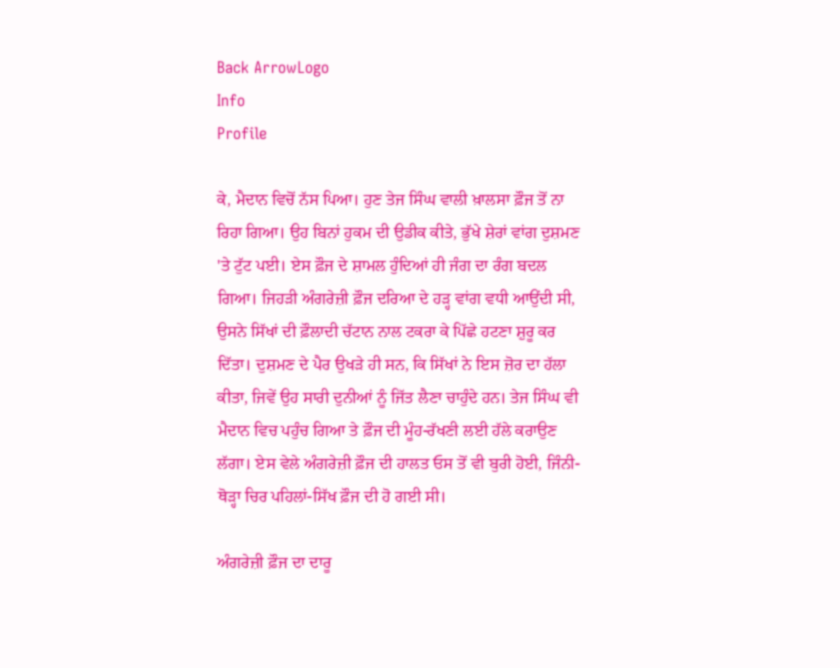Back ArrowLogo
Info
Profile

ਕੇ, ਮੈਦਾਨ ਵਿਚੋਂ ਨੱਸ ਪਿਆ। ਹੁਣ ਤੇਜ ਸਿੰਘ ਵਾਲੀ ਖ਼ਾਲਸਾ ਫ਼ੌਜ ਤੋਂ ਨਾ ਰਿਹਾ ਗਿਆ। ਉਹ ਬਿਨਾਂ ਹੁਕਮ ਦੀ ਉਡੀਕ ਕੀਤੇ, ਭੁੱਖੇ ਸ਼ੇਰਾਂ ਵਾਂਗ ਦੁਸ਼ਮਣ 'ਤੇ ਟੁੱਟ ਪਈ। ਏਸ ਫ਼ੌਜ ਦੇ ਸ਼ਾਮਲ ਹੁੰਦਿਆਂ ਹੀ ਜੰਗ ਦਾ ਰੰਗ ਬਦਲ ਗਿਆ। ਜਿਹੜੀ ਅੰਗਰੇਜ਼ੀ ਫ਼ੌਜ ਦਰਿਆ ਦੇ ਹੜ੍ਹ ਵਾਂਗ ਵਧੀ ਆਉਂਦੀ ਸੀ, ਉਸਨੇ ਸਿੱਖਾਂ ਦੀ ਫ਼ੌਲਾਦੀ ਚੱਟਾਨ ਨਾਲ ਟਕਰਾ ਕੇ ਪਿੱਛੇ ਹਟਣਾ ਸ਼ੁਰੂ ਕਰ ਦਿੱਤਾ। ਦੁਸ਼ਮਣ ਦੇ ਪੈਰ ਉਖੜੇ ਹੀ ਸਨ, ਕਿ ਸਿੱਖਾਂ ਨੇ ਇਸ ਜ਼ੋਰ ਦਾ ਹੱਲਾ ਕੀਤਾ, ਜਿਵੇਂ ਉਹ ਸਾਰੀ ਦੁਨੀਆਂ ਨੂੰ ਜਿੱਤ ਲੈਣਾ ਚਾਹੁੰਦੇ ਹਨ। ਤੇਜ ਸਿੰਘ ਵੀ ਮੈਦਾਨ ਵਿਚ ਪਹੁੰਚ ਗਿਆ ਤੇ ਫ਼ੌਜ ਦੀ ਮੂੰਹ-ਰੱਖਣੀ ਲਈ ਹੱਲੇ ਕਰਾਉਣ ਲੱਗਾ। ਏਸ ਵੇਲੇ ਅੰਗਰੇਜ਼ੀ ਫ਼ੌਜ ਦੀ ਹਾਲਤ ਓਸ ਤੋਂ ਵੀ ਬੁਰੀ ਹੋਈ, ਜਿੰਨੀ-ਥੋੜ੍ਹਾ ਚਿਰ ਪਹਿਲਾਂ-ਸਿੱਖ ਫ਼ੌਜ ਦੀ ਹੋ ਗਈ ਸੀ।

ਅੰਗਰੇਜ਼ੀ ਫ਼ੌਜ ਦਾ ਦਾਰੂ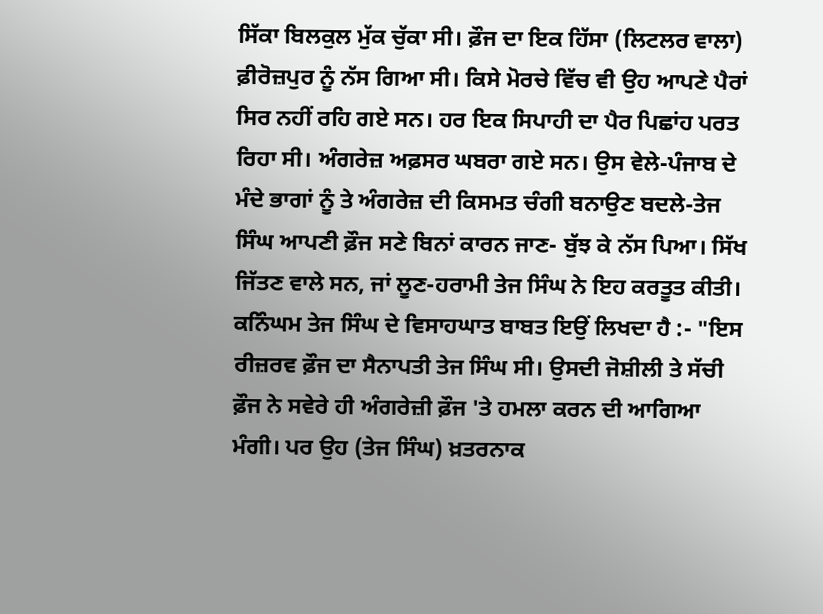ਸਿੱਕਾ ਬਿਲਕੁਲ ਮੁੱਕ ਚੁੱਕਾ ਸੀ। ਫ਼ੌਜ ਦਾ ਇਕ ਹਿੱਸਾ (ਲਿਟਲਰ ਵਾਲਾ) ਫ਼ੀਰੋਜ਼ਪੁਰ ਨੂੰ ਨੱਸ ਗਿਆ ਸੀ। ਕਿਸੇ ਮੋਰਚੇ ਵਿੱਚ ਵੀ ਉਹ ਆਪਣੇ ਪੈਰਾਂ ਸਿਰ ਨਹੀਂ ਰਹਿ ਗਏ ਸਨ। ਹਰ ਇਕ ਸਿਪਾਹੀ ਦਾ ਪੈਰ ਪਿਛਾਂਹ ਪਰਤ ਰਿਹਾ ਸੀ। ਅੰਗਰੇਜ਼ ਅਫ਼ਸਰ ਘਬਰਾ ਗਏ ਸਨ। ਉਸ ਵੇਲੇ-ਪੰਜਾਬ ਦੇ ਮੰਦੇ ਭਾਗਾਂ ਨੂੰ ਤੇ ਅੰਗਰੇਜ਼ ਦੀ ਕਿਸਮਤ ਚੰਗੀ ਬਨਾਉਣ ਬਦਲੇ-ਤੇਜ ਸਿੰਘ ਆਪਣੀ ਫ਼ੌਜ ਸਣੇ ਬਿਨਾਂ ਕਾਰਨ ਜਾਣ- ਬੁੱਝ ਕੇ ਨੱਸ ਪਿਆ। ਸਿੱਖ ਜਿੱਤਣ ਵਾਲੇ ਸਨ, ਜਾਂ ਲੂਣ-ਹਰਾਮੀ ਤੇਜ ਸਿੰਘ ਨੇ ਇਹ ਕਰਤੂਤ ਕੀਤੀ। ਕਨਿੰਘਮ ਤੇਜ ਸਿੰਘ ਦੇ ਵਿਸਾਹਘਾਤ ਬਾਬਤ ਇਉਂ ਲਿਖਦਾ ਹੈ :- "ਇਸ ਰੀਜ਼ਰਵ ਫ਼ੌਜ ਦਾ ਸੈਨਾਪਤੀ ਤੇਜ ਸਿੰਘ ਸੀ। ਉਸਦੀ ਜੋਸ਼ੀਲੀ ਤੇ ਸੱਚੀ ਫ਼ੌਜ ਨੇ ਸਵੇਰੇ ਹੀ ਅੰਗਰੇਜ਼ੀ ਫ਼ੌਜ 'ਤੇ ਹਮਲਾ ਕਰਨ ਦੀ ਆਗਿਆ ਮੰਗੀ। ਪਰ ਉਹ (ਤੇਜ ਸਿੰਘ) ਖ਼ਤਰਨਾਕ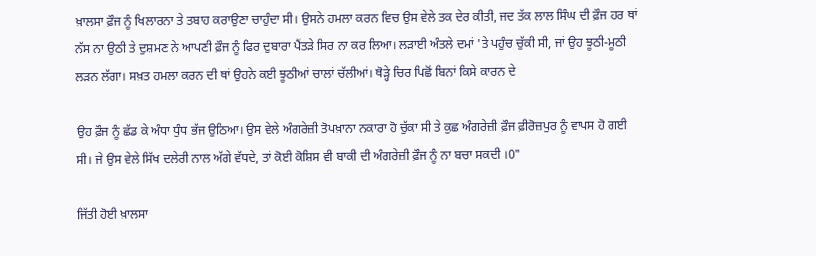ਖ਼ਾਲਸਾ ਫ਼ੌਜ ਨੂੰ ਖਿਲਾਰਨਾ ਤੇ ਤਬਾਹ ਕਰਾਉਣਾ ਚਾਹੁੰਦਾ ਸੀ। ਉਸਨੇ ਹਮਲਾ ਕਰਨ ਵਿਚ ਉਸ ਵੇਲੇ ਤਕ ਦੇਰ ਕੀਤੀ, ਜਦ ਤੱਕ ਲਾਲ ਸਿੰਘ ਦੀ ਫ਼ੌਜ ਹਰ ਥਾਂ ਨੱਸ ਨਾ ਉਠੀ ਤੇ ਦੁਸ਼ਮਣ ਨੇ ਆਪਣੀ ਫ਼ੌਜ ਨੂੰ ਫਿਰ ਦੁਬਾਰਾ ਪੈਂਤੜੇ ਸਿਰ ਨਾ ਕਰ ਲਿਆ। ਲੜਾਈ ਅੰਤਲੇ ਦਮਾਂ 'ਤੇ ਪਹੁੰਚ ਚੁੱਕੀ ਸੀ, ਜਾਂ ਉਹ ਝੂਠੀ-ਮੂਠੀ ਲੜਨ ਲੱਗਾ। ਸਖ਼ਤ ਹਮਲਾ ਕਰਨ ਦੀ ਥਾਂ ਉਹਨੇ ਕਈ ਝੂਠੀਆਂ ਚਾਲਾਂ ਚੱਲੀਆਂ। ਥੋੜ੍ਹੇ ਚਿਰ ਪਿਛੋਂ ਬਿਨਾਂ ਕਿਸੇ ਕਾਰਨ ਦੇ

ਉਹ ਫ਼ੌਜ ਨੂੰ ਛੱਡ ਕੇ ਅੰਧਾ ਧੁੰਧ ਭੱਜ ਉਠਿਆ। ਉਸ ਵੇਲੇ ਅੰਗਰੇਜ਼ੀ ਤੋਪਖ਼ਾਨਾ ਨਕਾਰਾ ਹੋ ਚੁੱਕਾ ਸੀ ਤੇ ਕੁਛ ਅੰਗਰੇਜ਼ੀ ਫ਼ੌਜ ਫ਼ੀਰੋਜ਼ਪੁਰ ਨੂੰ ਵਾਪਸ ਹੋ ਗਈ ਸੀ। ਜੇ ਉਸ ਵੇਲੇ ਸਿੱਖ ਦਲੇਰੀ ਨਾਲ ਅੱਗੇ ਵੱਧਦੇ, ਤਾਂ ਕੋਈ ਕੋਸ਼ਿਸ ਵੀ ਬਾਕੀ ਦੀ ਅੰਗਰੇਜ਼ੀ ਫ਼ੌਜ ਨੂੰ ਨਾ ਬਚਾ ਸਕਦੀ ।0"

ਜਿੱਤੀ ਹੋਈ ਖ਼ਾਲਸਾ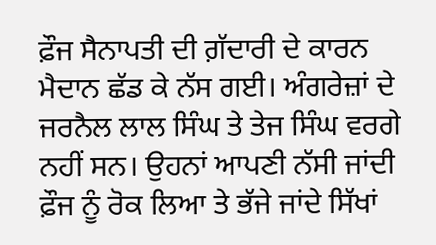ਫ਼ੌਜ ਸੈਨਾਪਤੀ ਦੀ ਗ਼ੱਦਾਰੀ ਦੇ ਕਾਰਨ ਮੈਦਾਨ ਛੱਡ ਕੇ ਨੱਸ ਗਈ। ਅੰਗਰੇਜ਼ਾਂ ਦੇ ਜਰਨੈਲ ਲਾਲ ਸਿੰਘ ਤੇ ਤੇਜ ਸਿੰਘ ਵਰਗੇ ਨਹੀਂ ਸਨ। ਉਹਨਾਂ ਆਪਣੀ ਨੱਸੀ ਜਾਂਦੀ ਫ਼ੌਜ ਨੂੰ ਰੋਕ ਲਿਆ ਤੇ ਭੱਜੇ ਜਾਂਦੇ ਸਿੱਖਾਂ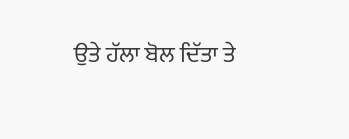ਉਤੇ ਹੱਲਾ ਬੋਲ ਦਿੱਤਾ ਤੇ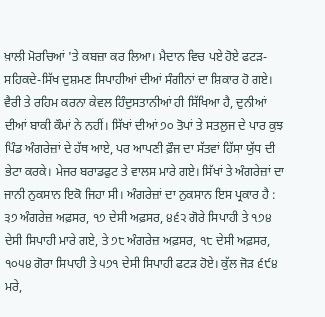ਖ਼ਾਲੀ ਮੋਰਚਿਆਂ 'ਤੇ ਕਬਜ਼ਾ ਕਰ ਲਿਆ। ਮੈਦਾਨ ਵਿਚ ਪਏ ਹੋਏ ਫਟੜ-ਸਹਿਕਦੇ-ਸਿੱਖ ਦੁਸ਼ਮਣ ਸਿਪਾਹੀਆਂ ਦੀਆਂ ਸੰਗੀਨਾਂ ਦਾ ਸ਼ਿਕਾਰ ਹੋ ਗਏ। ਵੈਰੀ ਤੇ ਰਹਿਮ ਕਰਨਾ ਕੇਵਲ ਹਿੰਦੁਸਤਾਨੀਆਂ ਹੀ ਸਿੱਖਿਆ ਹੈ, ਦੁਨੀਆਂ ਦੀਆਂ ਬਾਕੀ ਕੌਮਾਂ ਨੇ ਨਹੀਂ। ਸਿੱਖਾਂ ਦੀਆਂ ੭੦ ਤੋਪਾਂ ਤੇ ਸਤਲੁਜ ਦੇ ਪਾਰ ਕੁਝ ਪਿੰਡ ਅੰਗਰੇਜ਼ਾਂ ਦੇ ਹੱਥ ਆਏ, ਪਰ ਆਪਣੀ ਫ਼ੌਜ ਦਾ ਸੱਤਵਾਂ ਹਿੱਸਾ ਯੁੱਧ ਦੀ ਭੇਟਾ ਕਰਕੇ। ਮੇਜਰ ਬਰਾਡਫੁਟ ਤੇ ਵਾਲਸ ਮਾਰੇ ਗਏ। ਸਿੱਖਾਂ ਤੇ ਅੰਗਰੇਜ਼ਾਂ ਦਾ ਜਾਨੀ ਨੁਕਸਾਨ ਇਕੋ ਜਿਹਾ ਸੀ। ਅੰਗਰੇਜ਼ਾਂ ਦਾ ਨੁਕਸਾਨ ਇਸ ਪ੍ਰਕਾਰ ਹੈ : ੩੭ ਅੰਗਰੇਜ਼ ਅਫ਼ਸਰ, ੧੭ ਦੇਸੀ ਅਫ਼ਸਰ, ੪੬੨ ਗੋਰੇ ਸਿਪਾਹੀ ਤੇ ੧੭੪ ਦੇਸੀ ਸਿਪਾਹੀ ਮਾਰੇ ਗਏ, ਤੇ ੭੮ ਅੰਗਰੇਜ਼ ਅਫ਼ਸਰ, ੧੮ ਦੇਸੀ ਅਫ਼ਸਰ, ੧੦੫੪ ਗੋਰਾ ਸਿਪਾਹੀ ਤੇ ੫੭੧ ਦੇਸੀ ਸਿਪਾਹੀ ਫਟੜ ਹੋਏ। ਕੁੱਲ ਜੋੜ ੬੯੪ ਮਰੇ,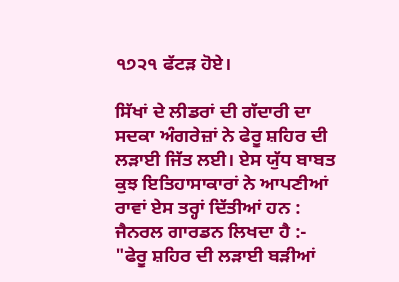੧੭੨੧ ਫੱਟੜ ਹੋਏ।

ਸਿੱਖਾਂ ਦੇ ਲੀਡਰਾਂ ਦੀ ਗੱਦਾਰੀ ਦਾ ਸਦਕਾ ਅੰਗਰੇਜ਼ਾਂ ਨੇ ਫੇਰੂ ਸ਼ਹਿਰ ਦੀ ਲੜਾਈ ਜਿੱਤ ਲਈ। ਏਸ ਯੁੱਧ ਬਾਬਤ ਕੁਝ ਇਤਿਹਾਸਾਕਾਰਾਂ ਨੇ ਆਪਣੀਆਂ ਰਾਵਾਂ ਏਸ ਤਰ੍ਹਾਂ ਦਿੱਤੀਆਂ ਹਨ : ਜੈਨਰਲ ਗਾਰਡਨ ਲਿਖਦਾ ਹੈ :- "ਫੇਰੂ ਸ਼ਹਿਰ ਦੀ ਲੜਾਈ ਬੜੀਆਂ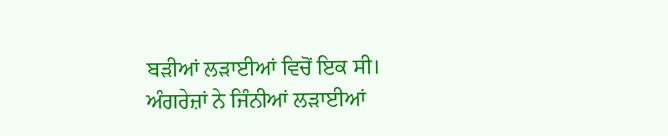ਬੜੀਆਂ ਲੜਾਈਆਂ ਵਿਚੋਂ ਇਕ ਸੀ। ਅੰਗਰੇਜ਼ਾਂ ਨੇ ਜਿੰਨੀਆਂ ਲੜਾਈਆਂ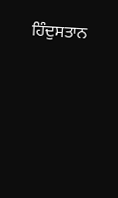ਹਿੰਦੁਸਤਾਨ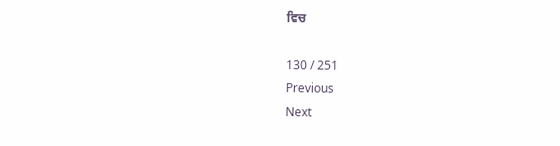ਵਿਚ

130 / 251
Previous
Next